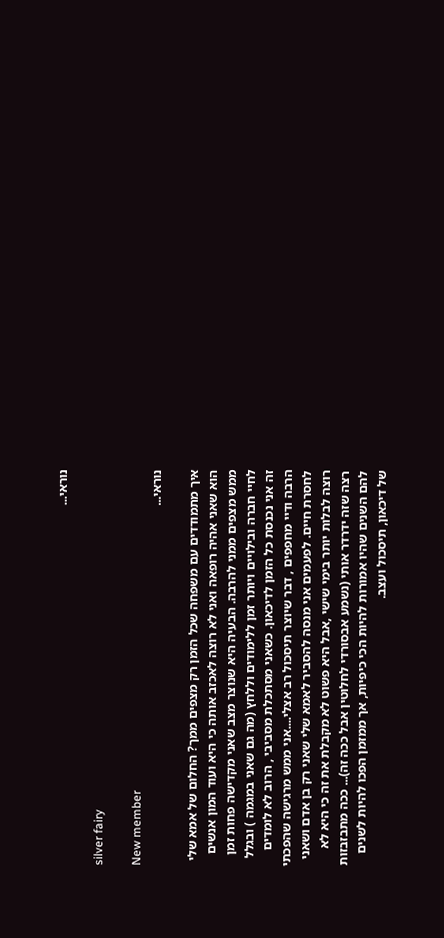נוראי...

silver fairy

New member
נוראי...

איך מתמודדים עם משפחה שכל הזמן רק מצפים ממך? החלום של אמא שלי הוא שאני אהיה רופאה ואני לא רוצה לאכזב אותה כי היא ועוד המון אנשים ממש מצפים ממני להרבה. הבעיה היא שנוצר מצב שאני מקדישה פחות זמן לחיי חברה ובילויים ויותר זמן ללימודים וללחץ (מה גם שאני במגמה ) ובגלל זה אני נכנסת כל הזמן לדיכאון. כשאני מסתכלת מסביבי , הרוב לא לומדים הרבה ודיי מחפפים , דבר שיוצר תיסכול רב אצלי....אני ממש מרגישה שהפכתי לחסרת חיים. לפעמים אני מנסה להסביר לאמא שלי שאני רק בן אדם ושאני רוצה לבלות יותר בימי שישי ,אבל היא פשוט לא מקבלת את זה כי היא לא רצה שזה ידרדר אותי (נשמע אבסורדי לחלוטין אבל ככה זה)... ככה מתבזבזות להם השנים שהיו אמורות להיות הכי כיפיות, אך ממזמן הפכו להיות לשנים של דיכאון, תיסכול ועצב.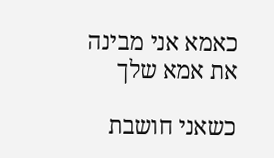כאמא אני מבינה את אמא שלך

כשאני חושבת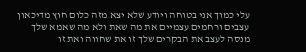עלי כמוך אני בטוחה ויודע שלא יצא מזה כלום חוץ מדיכאון עצבים ורחמים עצמיים את מה שאת ולא מה שאמא שלך מנסה לעצב את הבקרים שלך זו את שחווה ואת זו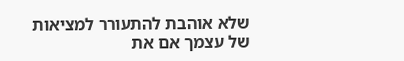שלא אוהבת להתעורר למציאות של עצמך אם את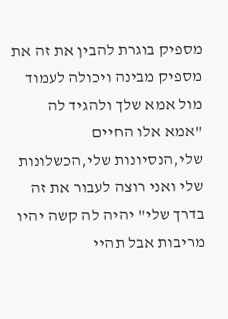מספיק בוגרת להבין את זה את מספיק מבינה ויכולה לעמוד מול אמא שלך ולהגיד לה "אמא אלו החיים שלי,הנסיונות שלי,הכשלונות שלי ואני רוצה לעבור את זה בדרך שלי" יהיה לה קשה יהיו מריבות אבל תהיי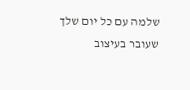שלמה עם כל יום שלך שעובר בעיצוב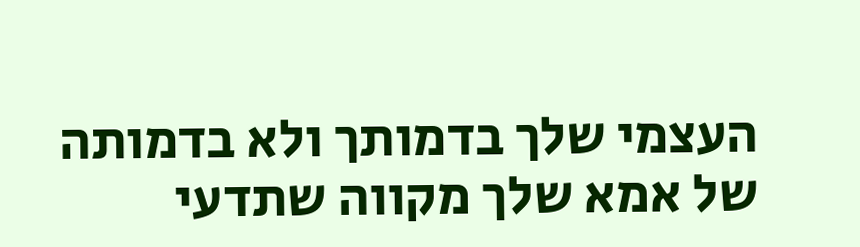העצמי שלך בדמותך ולא בדמותה של אמא שלך מקווה שתדעי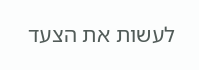לעשות את הצעד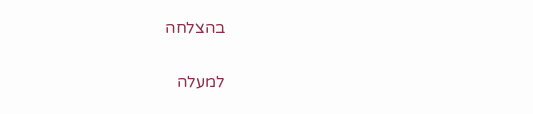בהצלחה

למעלה